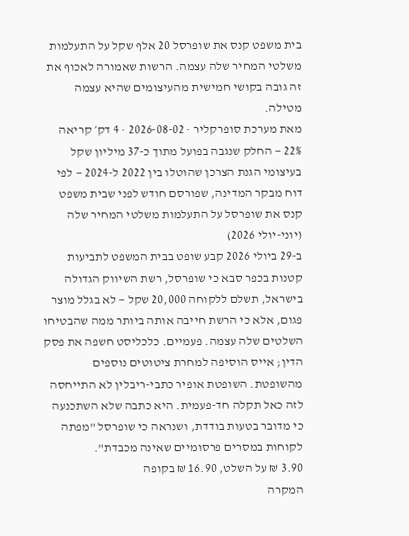בית משפט קנס את שופרסל 20 אלף שקל על התעלמות משלטי המחיר שלה עצמה. הרשות שאמורה לאכוף את זה גובה בקושי חמישית מהעיצומים שהיא עצמה מטילה.
מאת מערכת סופרקליר · 2026-08-02 · 4 דק׳ קריאה
22% — החלק שנגבה בפועל מתוך כ-37 מיליון שקל בעיצומי הגנת הצרכן שהוטלו בין 2022 ל-2024 — לפי דוח מבקר המדינה, שפורסם חודש לפני שבית משפט קנס את שופרסל על התעלמות משלטי המחיר שלה (יוני-יולי 2026)
ב-29 ביולי 2026 קבע שופט בבית המשפט לתביעות קטנות בכפר סבא כי שופרסל, רשת השיווק הגדולה בישראל, תשלם ללקוחה 20,000 שקל — לא בגלל מוצר פגום, אלא כי הרשת חייבה אותה ביותר ממה שהבטיחו השלטים שלה עצמה. פעמיים. כלכליסט חשפה את פסק הדין; אייס הוסיפה למחרת ציטוטים נוספים מהשופטת. השופטת אופיר כתבי-ריבלין לא התייחסה לזה כאל תקלה חד-פעמית. היא כתבה שלא השתכנעה כי מדובר בטעות בודדת, ושנראה כי שופרסל "מפתה לקוחות במסרים פרסומיים שאינה מכבדת".
3.90 ₪ על השלט, 16.90 ₪ בקופה
המקרה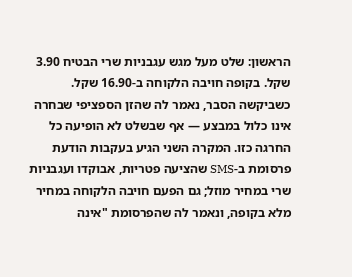הראשון: שלט מעל מגש עגבניות שרי הבטיח 3.90 שקל. בקופה חויבה הלקוחה ב-16.90 שקל. כשביקשה הסבר, נאמר לה שהזן הספציפי שבחרה אינו כלול במבצע — אף שבשלט לא הופיעה כל החרגה כזו. המקרה השני הגיע בעקבות הודעת פרסומת ב-SMS שהציעה פטריות, אבוקדו ועגבניות שרי במחיר מוזל; גם הפעם חויבה הלקוחה במחיר מלא בקופה, ונאמר לה שהפרסומת "אינה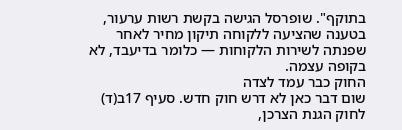בתוקף". שופרסל הגישה בקשת רשות ערעור, בטענה שהציעה ללקוחה תיקון מחיר לאחר שפנתה לשירות הלקוחות — כלומר בדיעבד, לא בקופה עצמה.
החוק כבר עמד לצדה
שום דבר כאן לא דרש חוק חדש. סעיף 17ב(ד) לחוק הגנת הצרכן,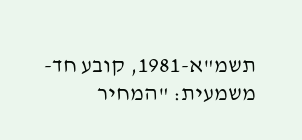תשמ"א-1981, קובע חד-משמעית: "המחיר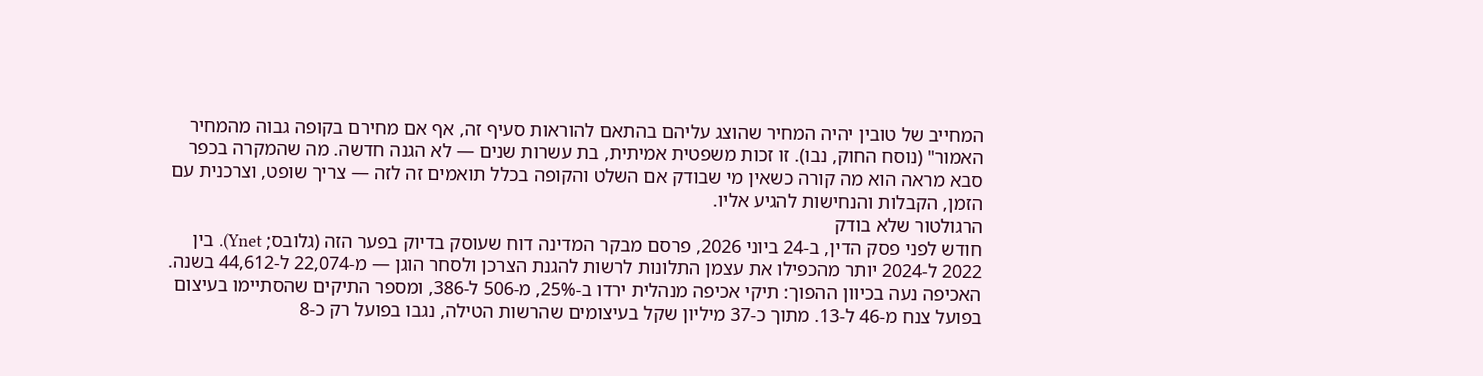המחייב של טובין יהיה המחיר שהוצג עליהם בהתאם להוראות סעיף זה, אף אם מחירם בקופה גבוה מהמחיר האמור" (נוסח החוק, נבו). זו זכות משפטית אמיתית, בת עשרות שנים — לא הגנה חדשה. מה שהמקרה בכפר סבא מראה הוא מה קורה כשאין מי שבודק אם השלט והקופה בכלל תואמים זה לזה — צריך שופט, וצרכנית עם הזמן, הקבלות והנחישות להגיע אליו.
הרגולטור שלא בודק
חודש לפני פסק הדין, ב-24 ביוני 2026, פרסם מבקר המדינה דוח שעוסק בדיוק בפער הזה (גלובס; Ynet). בין 2022 ל-2024 יותר מהכפילו את עצמן התלונות לרשות להגנת הצרכן ולסחר הוגן — מ-22,074 ל-44,612 בשנה. האכיפה נעה בכיוון ההפוך: תיקי אכיפה מנהלית ירדו ב-25%, מ-506 ל-386, ומספר התיקים שהסתיימו בעיצום בפועל צנח מ-46 ל-13. מתוך כ-37 מיליון שקל בעיצומים שהרשות הטילה, נגבו בפועל רק כ-8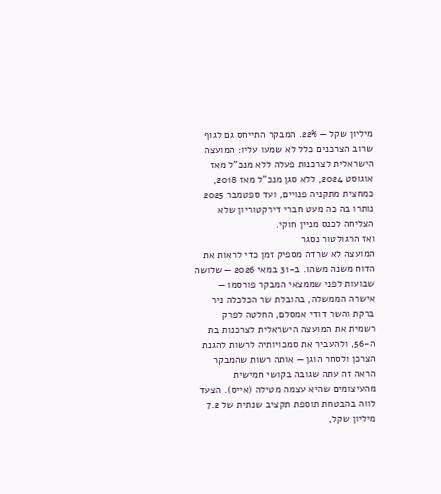מיליון שקל — 22%. המבקר התייחס גם לגוף שרוב הצרכנים כלל לא שמעו עליו: המועצה הישראלית לצרכנות פעלה ללא מנכ"ל מאז אוגוסט 2024, ללא סגן מנכ"ל מאז 2018, כמחצית מתקניה פנויים, ועד ספטמבר 2025 נותרו בה כה מעט חברי דירקטוריון שלא הצליחה לכנס מניין חוקי.
ואז הרגולטור נסגר
המועצה לא שרדה מספיק זמן כדי לראות את הדוח משנה משהו. ב-31 במאי 2026 — שלושה שבועות לפני שממצאי המבקר פורסמו — אישרה הממשלה, בהובלת שר הכלכלה ניר ברקת והשר דודי אמסלם, החלטה לפרק רשמית את המועצה הישראלית לצרכנות בת ה-56, ולהעביר את סמכויותיה לרשות להגנת הצרכן ולסחר הוגן — אותה רשות שהמבקר הראה זה עתה שגובה בקושי חמישית מהעיצומים שהיא עצמה מטילה (אייס). הצעד לווה בהבטחת תוספת תקציב שנתית של 7.2 מיליון שקל,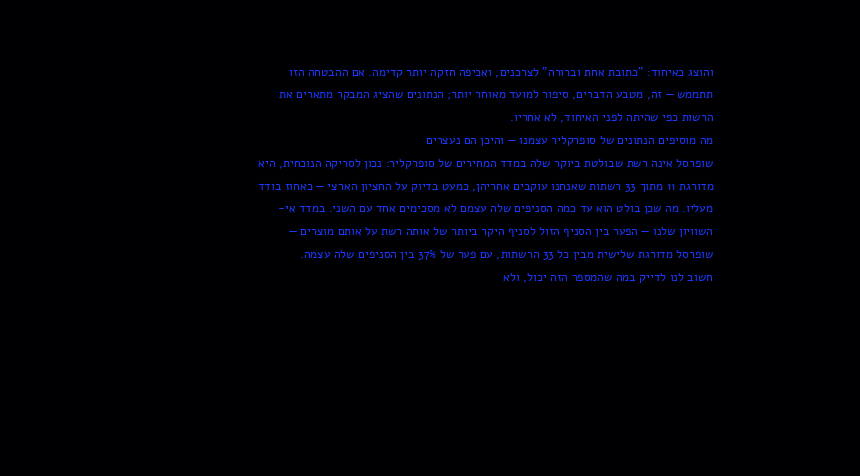והוצג כאיחוד: "כתובת אחת וברורה" לצרכנים, ואכיפה חזקה יותר קדימה. אם ההבטחה הזו תתממש — זה, מטבע הדברים, סיפור למועד מאוחר יותר; הנתונים שהציג המבקר מתארים את הרשות כפי שהיתה לפני האיחוד, לא אחריו.
מה מוסיפים הנתונים של סופרקליר עצמנו — והיכן הם נעצרים
שופרסל אינה רשת שבולטת ביוקר שלה במדד המחירים של סופרקליר: נכון לסריקה הנוכחית, היא מדורגת 11 מתוך 33 רשתות שאנחנו עוקבים אחריהן, כמעט בדיוק על החציון הארצי — כאחוז בודד מעליו. מה שכן בולט הוא עד כמה הסניפים שלה עצמם לא מסכימים אחד עם השני. במדד אי-השוויון שלנו — הפער בין הסניף הזול לסניף היקר ביותר של אותה רשת על אותם מוצרים — שופרסל מדורגת שלישית מבין כל 33 הרשתות, עם פער של 37% בין הסניפים שלה עצמה.
חשוב לנו לדייק במה שהמספר הזה יכול, ולא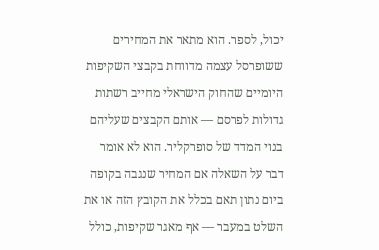יכול, לספר. הוא מתאר את המחירים ששופרסל עצמה מדווחת בקבצי השקיפות היומיים שהחוק הישראלי מחייב רשתות גדולות לפרסם — אותם הקבצים שעליהם בנוי המדד של סופרקליר. הוא לא אומר דבר על השאלה אם המחיר שנגבה בקופה ביום נתון תאם בכלל את הקובץ הזה או את השלט במעבר — אף מאגר שקיפות, כולל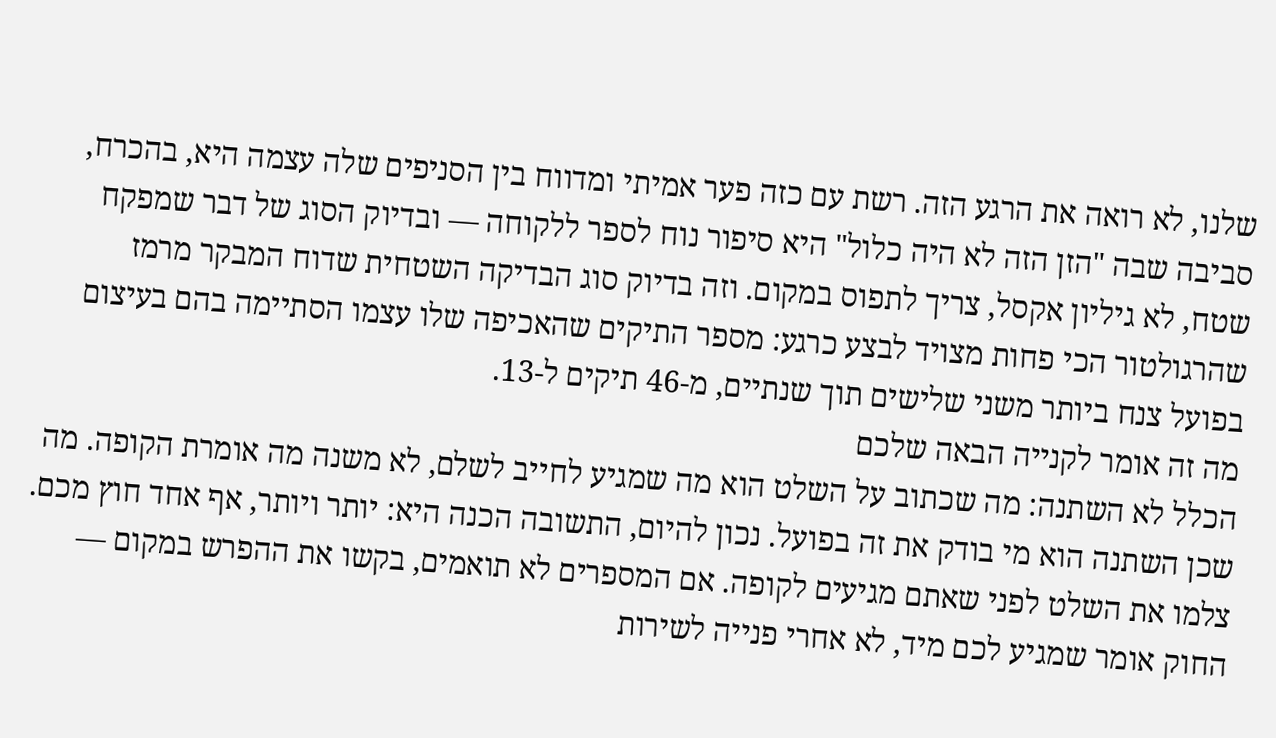שלנו, לא רואה את הרגע הזה. רשת עם כזה פער אמיתי ומדווח בין הסניפים שלה עצמה היא, בהכרח, סביבה שבה "הזן הזה לא היה כלול" היא סיפור נוח לספר ללקוחה — ובדיוק הסוג של דבר שמפקח שטח, לא גיליון אקסל, צריך לתפוס במקום. וזה בדיוק סוג הבדיקה השטחית שדוח המבקר מרמז שהרגולטור הכי פחות מצויד לבצע כרגע: מספר התיקים שהאכיפה שלו עצמו הסתיימה בהם בעיצום בפועל צנח ביותר משני שלישים תוך שנתיים, מ-46 תיקים ל-13.
מה זה אומר לקנייה הבאה שלכם
הכלל לא השתנה: מה שכתוב על השלט הוא מה שמגיע לחייב לשלם, לא משנה מה אומרת הקופה. מה שכן השתנה הוא מי בודק את זה בפועל. נכון להיום, התשובה הכנה היא: יותר ויותר, אף אחד חוץ מכם. צלמו את השלט לפני שאתם מגיעים לקופה. אם המספרים לא תואמים, בקשו את ההפרש במקום — החוק אומר שמגיע לכם מיד, לא אחרי פנייה לשירות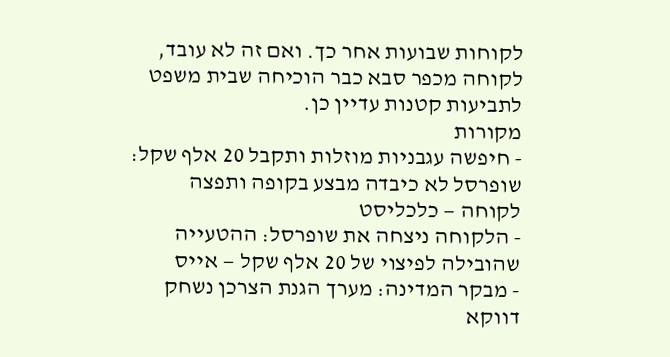לקוחות שבועות אחר כך. ואם זה לא עובד, לקוחה מכפר סבא כבר הוכיחה שבית משפט לתביעות קטנות עדיין כן.
מקורות
- חיפשה עגבניות מוזלות ותקבל 20 אלף שקל: שופרסל לא כיבדה מבצע בקופה ותפצה לקוחה — כלכליסט
- הלקוחה ניצחה את שופרסל: ההטעייה שהובילה לפיצוי של 20 אלף שקל — אייס
- מבקר המדינה: מערך הגנת הצרכן נשחק דווקא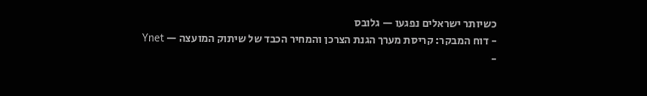כשיותר ישראלים נפגעו — גלובס
- דוח המבקר: קריסת מערך הגנת הצרכן והמחיר הכבד של שיתוק המועצה — Ynet
-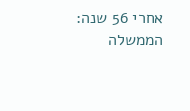אחרי 56 שנה: הממשלה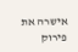אישרה את פירוק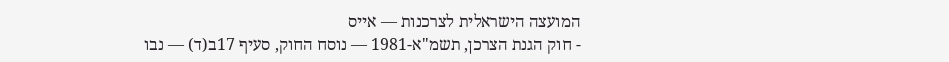המועצה הישראלית לצרכנות — אייס
- חוק הגנת הצרכן, תשמ"א-1981 — נוסח החוק, סעיף 17ב(ד) — נבו